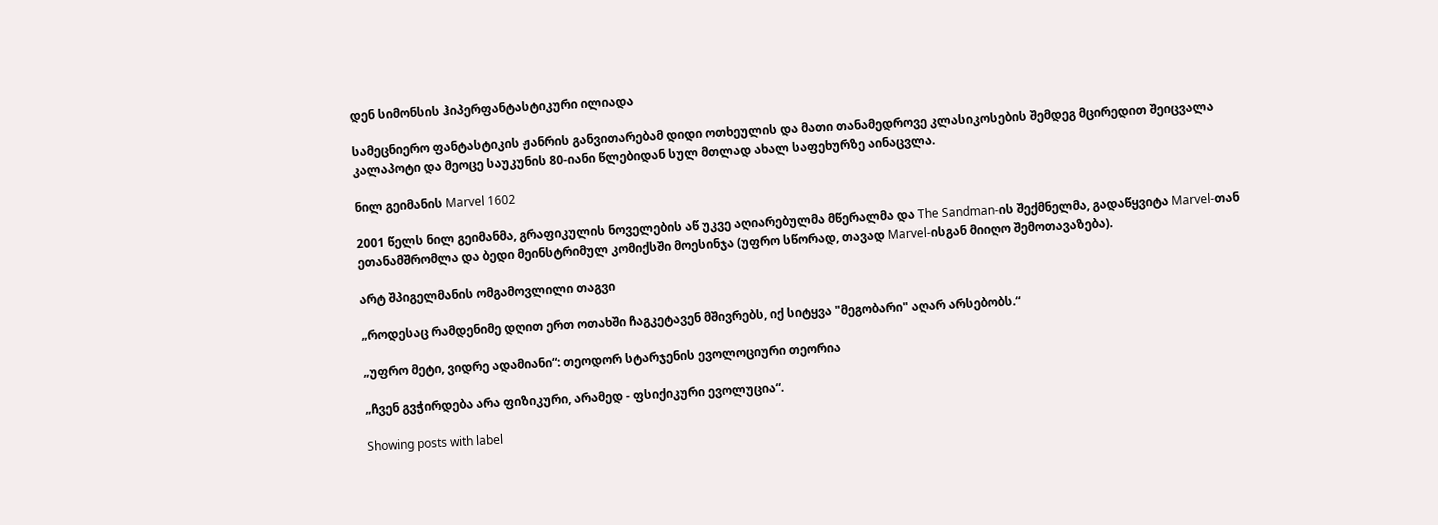დენ სიმონსის ჰიპერფანტასტიკური ილიადა

სამეცნიერო ფანტასტიკის ჟანრის განვითარებამ დიდი ოთხეულის და მათი თანამედროვე კლასიკოსების შემდეგ მცირედით შეიცვალა კალაპოტი და მეოცე საუკუნის 80-იანი წლებიდან სულ მთლად ახალ საფეხურზე აინაცვლა.

ნილ გეიმანის Marvel 1602

2001 წელს ნილ გეიმანმა, გრაფიკულის ნოველების აწ უკვე აღიარებულმა მწერალმა და The Sandman-ის შექმნელმა, გადაწყვიტა Marvel-თან ეთანამშრომლა და ბედი მეინსტრიმულ კომიქსში მოესინჯა (უფრო სწორად, თავად Marvel-ისგან მიიღო შემოთავაზება).

არტ შპიგელმანის ომგამოვლილი თაგვი

„როდესაც რამდენიმე დღით ერთ ოთახში ჩაგკეტავენ მშივრებს, იქ სიტყვა "მეგობარი" აღარ არსებობს.“

„უფრო მეტი, ვიდრე ადამიანი“: თეოდორ სტარჯენის ევოლოციური თეორია

„ჩვენ გვჭირდება არა ფიზიკური, არამედ - ფსიქიკური ევოლუცია“.

Showing posts with label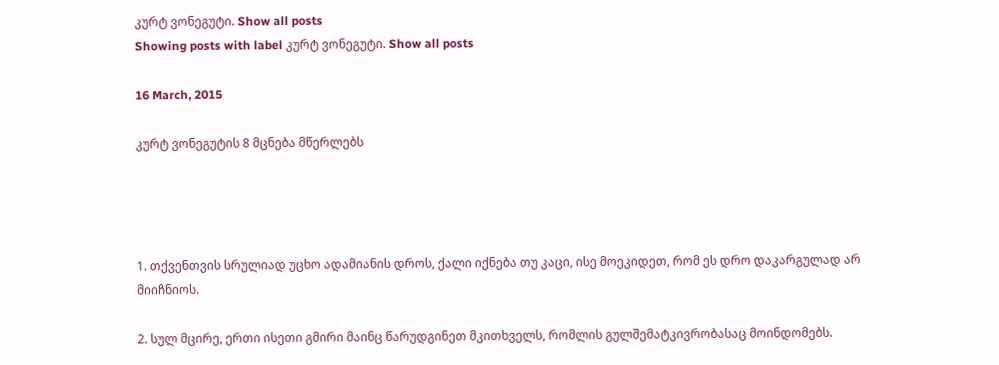კურტ ვონეგუტი. Show all posts
Showing posts with label კურტ ვონეგუტი. Show all posts

16 March, 2015

კურტ ვონეგუტის 8 მცნება მწერლებს




1. თქვენთვის სრულიად უცხო ადამიანის დროს, ქალი იქნება თუ კაცი, ისე მოეკიდეთ, რომ ეს დრო დაკარგულად არ მიიჩნიოს.

2. სულ მცირე, ერთი ისეთი გმირი მაინც წარუდგინეთ მკითხველს, რომლის გულშემატკივრობასაც მოინდომებს.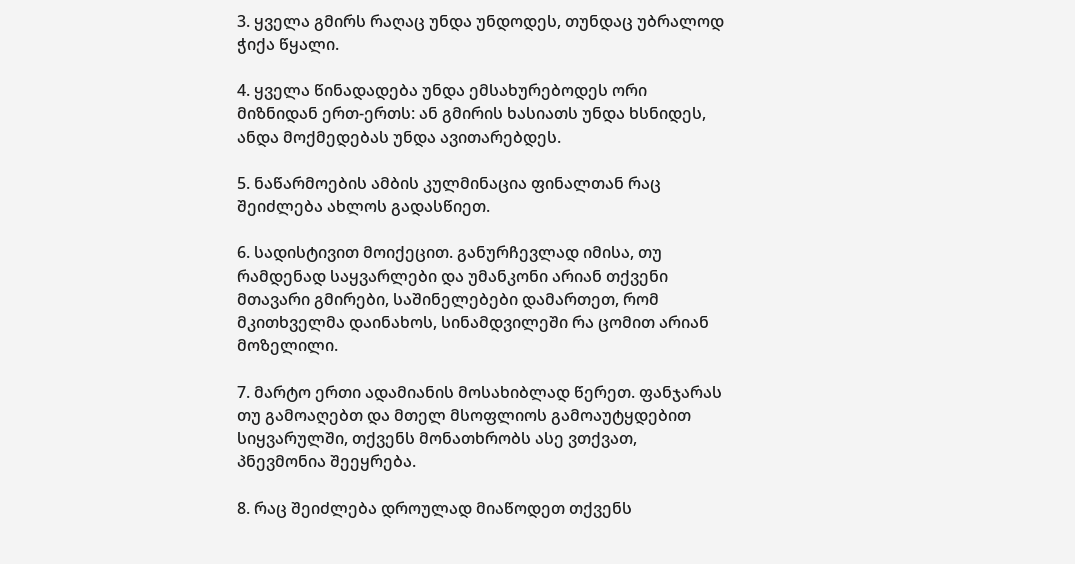3. ყველა გმირს რაღაც უნდა უნდოდეს, თუნდაც უბრალოდ ჭიქა წყალი.

4. ყველა წინადადება უნდა ემსახურებოდეს ორი მიზნიდან ერთ-ერთს: ან გმირის ხასიათს უნდა ხსნიდეს, ანდა მოქმედებას უნდა ავითარებდეს.

5. ნაწარმოების ამბის კულმინაცია ფინალთან რაც შეიძლება ახლოს გადასწიეთ.

6. სადისტივით მოიქეცით. განურჩევლად იმისა, თუ რამდენად საყვარლები და უმანკონი არიან თქვენი მთავარი გმირები, საშინელებები დამართეთ, რომ მკითხველმა დაინახოს, სინამდვილეში რა ცომით არიან მოზელილი.

7. მარტო ერთი ადამიანის მოსახიბლად წერეთ. ფანჯარას თუ გამოაღებთ და მთელ მსოფლიოს გამოაუტყდებით სიყვარულში, თქვენს მონათხრობს ასე ვთქვათ, პნევმონია შეეყრება.

8. რაც შეიძლება დროულად მიაწოდეთ თქვენს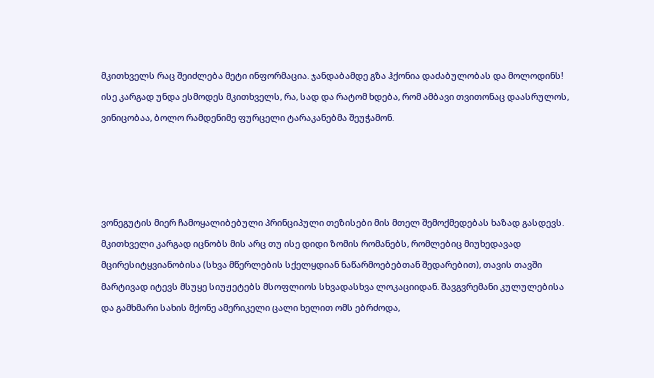მკითხველს რაც შეიძლება მეტი ინფორმაცია. ჯანდაბამდე გზა ჰქონია დაძაბულობას და მოლოდინს! ისე კარგად უნდა ესმოდეს მკითხველს, რა, სად და რატომ ხდება, რომ ამბავი თვითონაც დაასრულოს, ვინიცობაა, ბოლო რამდენიმე ფურცელი ტარაკანებმა შეუჭამონ.




ვონეგუტის მიერ ჩამოყალიბებული პრინციპული თეზისები მის მთელ შემოქმედებას ხაზად გასდევს. მკითხველი კარგად იცნობს მის არც თუ ისე დიდი ზომის რომანებს, რომლებიც მიუხედავად მცირესიტყვიანობისა (სხვა მწერლების სქელყდიან ნაწარმოებებთან შედარებით), თავის თავში მარტივად იტევს მსუყე სიუჟეტებს მსოფლიოს სხვადასხვა ლოკაციიდან. შავგვრემანი კულულებისა და გამხმარი სახის მქონე ამერიკელი ცალი ხელით ომს ებრძოდა,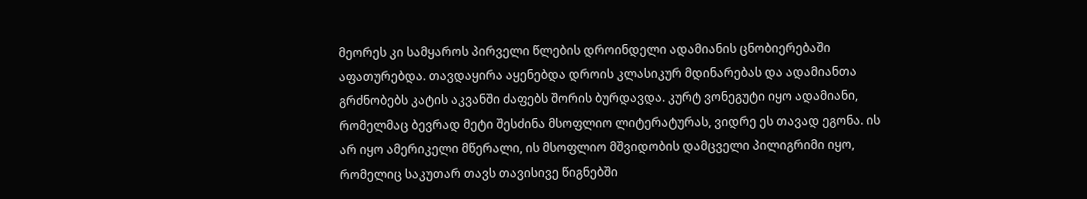მეორეს კი სამყაროს პირველი წლების დროინდელი ადამიანის ცნობიერებაში აფათურებდა. თავდაყირა აყენებდა დროის კლასიკურ მდინარებას და ადამიანთა გრძნობებს კატის აკვანში ძაფებს შორის ბურდავდა. კურტ ვონეგუტი იყო ადამიანი, რომელმაც ბევრად მეტი შესძინა მსოფლიო ლიტერატურას, ვიდრე ეს თავად ეგონა. ის არ იყო ამერიკელი მწერალი, ის მსოფლიო მშვიდობის დამცველი პილიგრიმი იყო, რომელიც საკუთარ თავს თავისივე წიგნებში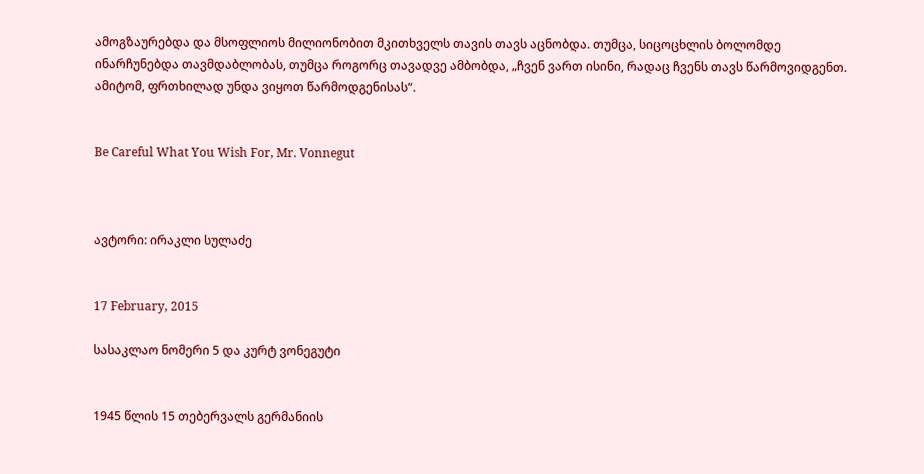ამოგზაურებდა და მსოფლიოს მილიონობით მკითხველს თავის თავს აცნობდა. თუმცა, სიცოცხლის ბოლომდე ინარჩუნებდა თავმდაბლობას, თუმცა როგორც თავადვე ამბობდა, „ჩვენ ვართ ისინი, რადაც ჩვენს თავს წარმოვიდგენთ. ამიტომ, ფრთხილად უნდა ვიყოთ წარმოდგენისას“.


Be Careful What You Wish For, Mr. Vonnegut



ავტორი: ირაკლი სულაძე


17 February, 2015

სასაკლაო ნომერი 5 და კურტ ვონეგუტი


1945 წლის 15 თებერვალს გერმანიის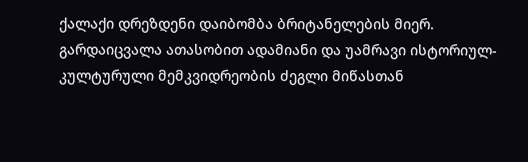ქალაქი დრეზდენი დაიბომბა ბრიტანელების მიერ. გარდაიცვალა ათასობით ადამიანი და უამრავი ისტორიულ-კულტურული მემკვიდრეობის ძეგლი მიწასთან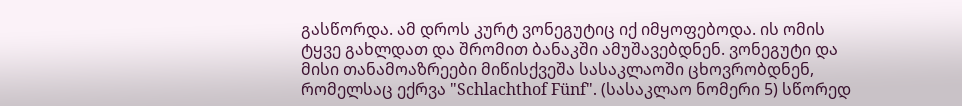გასწორდა. ამ დროს კურტ ვონეგუტიც იქ იმყოფებოდა. ის ომის ტყვე გახლდათ და შრომით ბანაკში ამუშავებდნენ. ვონეგუტი და მისი თანამოაზრეები მიწისქვეშა სასაკლაოში ცხოვრობდნენ, რომელსაც ექრვა "Schlachthof Fünf". (სასაკლაო ნომერი 5) სწორედ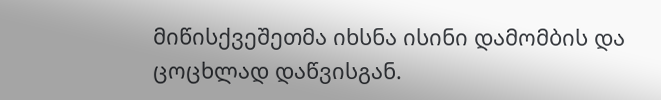მიწისქვეშეთმა იხსნა ისინი დამომბის და ცოცხლად დაწვისგან.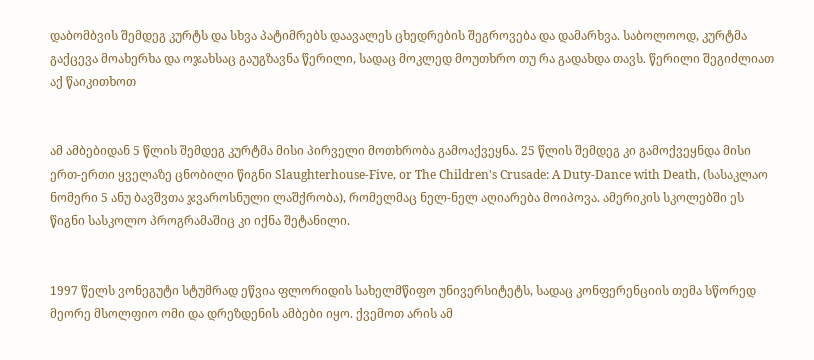დაბომბვის შემდეგ კურტს და სხვა პატიმრებს დაავალეს ცხედრების შეგროვება და დამარხვა. საბოლოოდ, კურტმა გაქცევა მოახერხა და ოჯახსაც გაუგზავნა წერილი, სადაც მოკლედ მოუთხრო თუ რა გადახდა თავს. წერილი შეგიძლიათ აქ წაიკითხოთ


ამ ამბებიდან 5 წლის შემდეგ კურტმა მისი პირველი მოთხრობა გამოაქვეყნა. 25 წლის შემდეგ კი გამოქვეყნდა მისი ერთ-ერთი ყველაზე ცნობილი წიგნი Slaughterhouse-Five, or The Children's Crusade: A Duty-Dance with Death, (სასაკლაო ნომერი 5 ანუ ბავშვთა ჯვაროსნული ლაშქრობა), რომელმაც ნელ-ნელ აღიარება მოიპოვა. ამერიკის სკოლებში ეს წიგნი სასკოლო პროგრამაშიც კი იქნა შეტანილი.


1997 წელს ვონეგუტი სტუმრად ეწვია ფლორიდის სახელმწიფო უნივერსიტეტს, სადაც კონფერენციის თემა სწორედ მეორე მსოლფიო ომი და დრეზდენის ამბები იყო. ქვემოთ არის ამ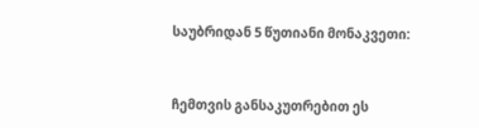საუბრიდან 5 წუთიანი მონაკვეთი:


ჩემთვის განსაკუთრებით ეს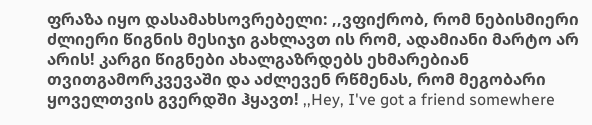ფრაზა იყო დასამახსოვრებელი: ,,ვფიქრობ, რომ ნებისმიერი ძლიერი წიგნის მესიჯი გახლავთ ის რომ, ადამიანი მარტო არ არის! კარგი წიგნები ახალგაზრდებს ეხმარებიან თვითგამორკვევაში და აძლევენ რწმენას, რომ მეგობარი ყოველთვის გვერდში ჰყავთ! ,,Hey, I've got a friend somewhere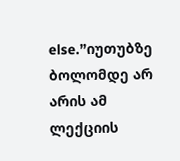else.”იუთუბზე ბოლომდე არ არის ამ ლექციის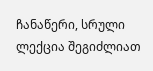ჩანაწერი, სრული ლექცია შეგიძლიათ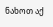ნახოთ აქ